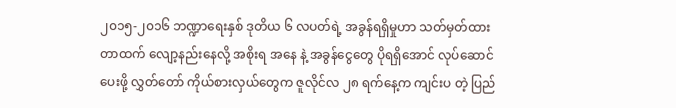၂၀၁၅-၂၀၁၆ ဘဏ္ဍာရေးနှစ် ဒုတိယ ၆ လပတ်ရဲ့ အခွန်ရရှိမှုဟာ သတ်မှတ်ထားတာထက် လျော့နည်းနေလို့ အစိုးရ အနေ နဲ့ အခွန်ငွေတွေ ပိုရရှိအောင် လုပ်ဆောင်ပေးဖို့ လွှတ်တော် ကိုယ်စားလှယ်တွေက ဇူလိုင်လ ၂၈ ရက်နေ့က ကျင်းပ တဲ့ ပြည်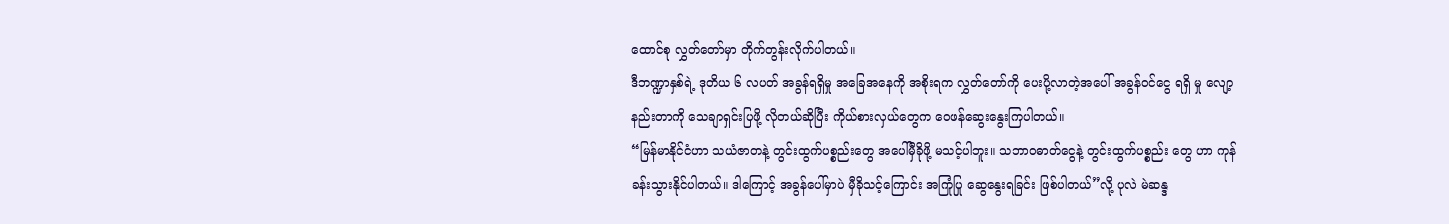ထောင်စု လွှတ်တော်မှာ တိုက်တွန်းလိုက်ပါတယ်။
ဒီဘဏ္ဍာနှစ်ရဲ့ ဒုတိယ ၆ လပတ် အခွန်ရရှိမှု အခြေအနေကို အစိုးရက လွှတ်တော်ကို ပေးပို့လာတဲ့အပေါ် အခွန်ဝင်ငွေ ရရှိ မှု လျော့နည်းတာကို သေချာရှင်းပြဖို့ လိုတယ်ဆိုပြီး ကိုယ်စားလှယ်တွေက ဝေဖန်ဆွေးနွေးကြပါတယ်။
“မြန်မာနိုင်ငံဟာ သယံဇာတနဲ့ တွင်းထွက်ပစ္စည်းတွေ အပေါ်မှီခိုဖို့ မသင့်ပါဘူး။ သဘာဝဓာတ်ငွေနဲ့ တွင်းထွက်ပစ္စည်း တွေ ဟာ ကုန်ခန်းသွားနိုင်ပါတယ်။ ဒါကြောင့် အခွန်ပေါ်မှာပဲ မှီခိုသင့်ကြောင်း အကြုံပြု ဆွေနွေးရခြင်း ဖြစ်ပါတယ်”လို့ ပုလဲ မဲဆန္ဒ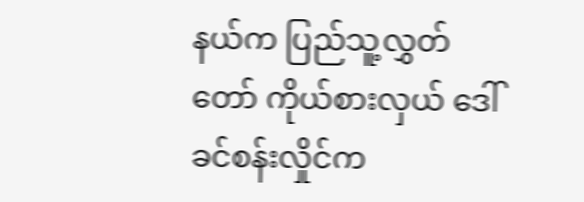နယ်က ပြည်သူ့လွှတ်တော် ကိုယ်စားလှယ် ဒေါ်ခင်စန်းလှိုင်က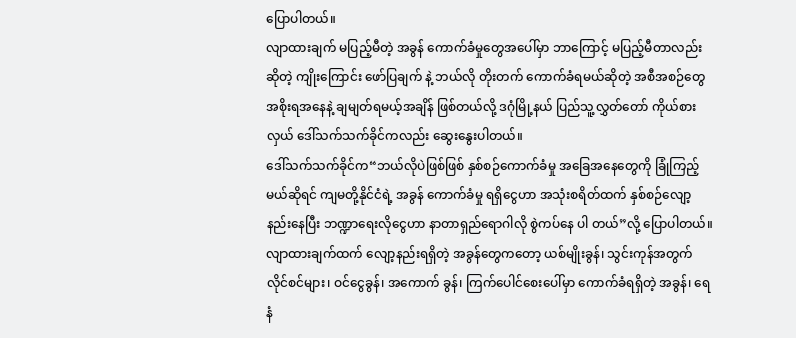ပြောပါတယ်။
လျာထားချက် မပြည့်မီတဲ့ အခွန် ကောက်ခံမှုတွေအပေါ်မှာ ဘာကြောင့် မပြည့်မီတာလည်းဆိုတဲ့ ကျိုးကြောင်း ဖော်ပြချက် နဲ့ ဘယ်လို တိုးတက် ကောက်ခံရမယ်ဆိုတဲ့ အစီအစဉ်တွေ အစိုးရအနေနဲ့ ချမျတ်ရမယ့်အချိန် ဖြစ်တယ်လို့ ဒဂုံမြို့နယ် ပြည်သူ့လွှတ်တော် ကိုယ်စားလှယ် ဒေါ်သက်သက်ခိုင်ကလည်း ဆွေးနွေးပါတယ်။
ဒေါ်သက်သက်ခိုင်က“ဘယ်လိုပဲဖြစ်ဖြစ် နှစ်စဉ်ကောက်ခံမှု အခြေအနေတွေကို ခြုံကြည့်မယ်ဆိုရင် ကျမတို့နိုင်ငံရဲ့ အခွန် ကောက်ခံမှု ရရှိငွေဟာ အသုံးစရိတ်ထက် နှစ်စဉ်လျော့နည်းနေပြီး ဘဏ္ဍာရေးလိုငွေဟာ နာတာရှည်ရောဂါလို စွဲကပ်နေ ပါ တယ်”လို့ ပြောပါတယ်။
လျာထားချက်ထက် လျော့နည်းရရှိတဲ့ အခွန်တွေကတော့ ယစ်မျိုးခွန်၊ သွင်းကုန်အတွက် လိုင်စင်များ၊ ဝင်ငွေခွန်၊ အကောက် ခွန်၊ ကြက်ပေါင်စေးပေါ်မှာ ကောက်ခံရရှိတဲ့ အခွန်၊ ရေနံ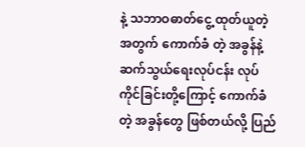နဲ့ သဘာဝဓာတ်ငွေ့ ထုတ်ယူတဲ့အတွက် ကောက်ခံ တဲ့ အခွန်နဲ့ ဆက်သွယ်ရေးလုပ်ငန်း လုပ်ကိုင်ခြင်းတို့ကြောင့် ကောက်ခံတဲ့ အခွန်တွေ ဖြစ်တယ်လို့ ပြည်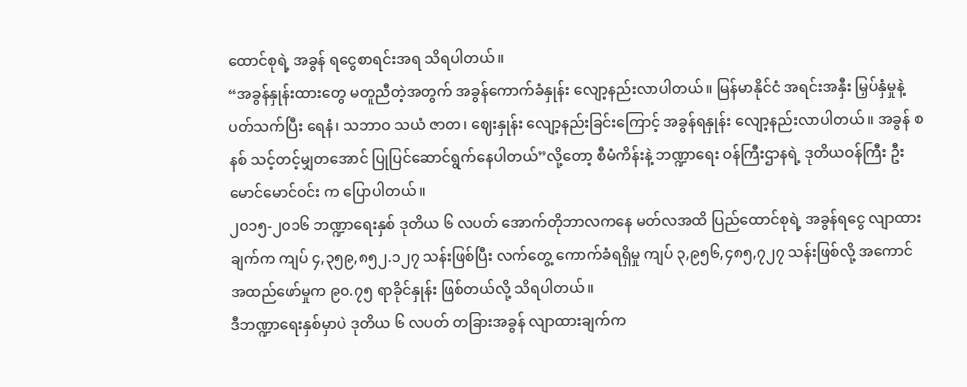ထောင်စုရဲ့ အခွန် ရငွေစာရင်းအရ သိရပါတယ်။
“အခွန်နှုန်းထားတွေ မတူညီတဲ့အတွက် အခွန်ကောက်ခံနှုန်း လျော့နည်းလာပါတယ်။ မြန်မာနိုင်ငံ အရင်းအနှီး မြှပ်နှံမှုနဲ့ ပတ်သက်ပြီး ရေနံ၊ သဘာဝ သယံ ဇာတ၊ ဈေးနှုန်း လျော့နည်းခြင်းကြောင့် အခွန်ရနှုန်း လျော့နည်းလာပါတယ်။ အခွန် စနစ် သင့်တင့်မျှတအောင် ပြုပြင်ဆောင်ရွက်နေပါတယ်”လို့တော့ စီမံကိန်းနဲ့ ဘဏ္ဍာရေး ဝန်ကြီးဌာနရဲ့ ဒုတိယဝန်ကြီး ဦးမောင်မောင်ဝင်း က ပြောပါတယ်။
၂၀၁၅-၂၀၁၆ ဘဏ္ဍာရေးနှစ် ဒုတိယ ၆ လပတ် အောက်တိုဘာလကနေ မတ်လအထိ ပြည်ထောင်စုရဲ့ အခွန်ရငွေ လျာထား ချက်က ကျပ် ၄,၃၅၉,၈၅၂.၁၂၇ သန်းဖြစ်ပြီး လက်တွေ့ ကောက်ခံရရှိမှု ကျပ် ၃,၉၅၆,၄၈၅,၇၂၇ သန်းဖြစ်လို့ အကောင် အထည်ဖော်မှုက ၉၀.၇၅ ရာခိုင်နှုန်း ဖြစ်တယ်လို့ သိရပါတယ်။
ဒီဘဏ္ဍာရေးနှစ်မှာပဲ ဒုတိယ ၆ လပတ် တခြားအခွန် လျာထားချက်က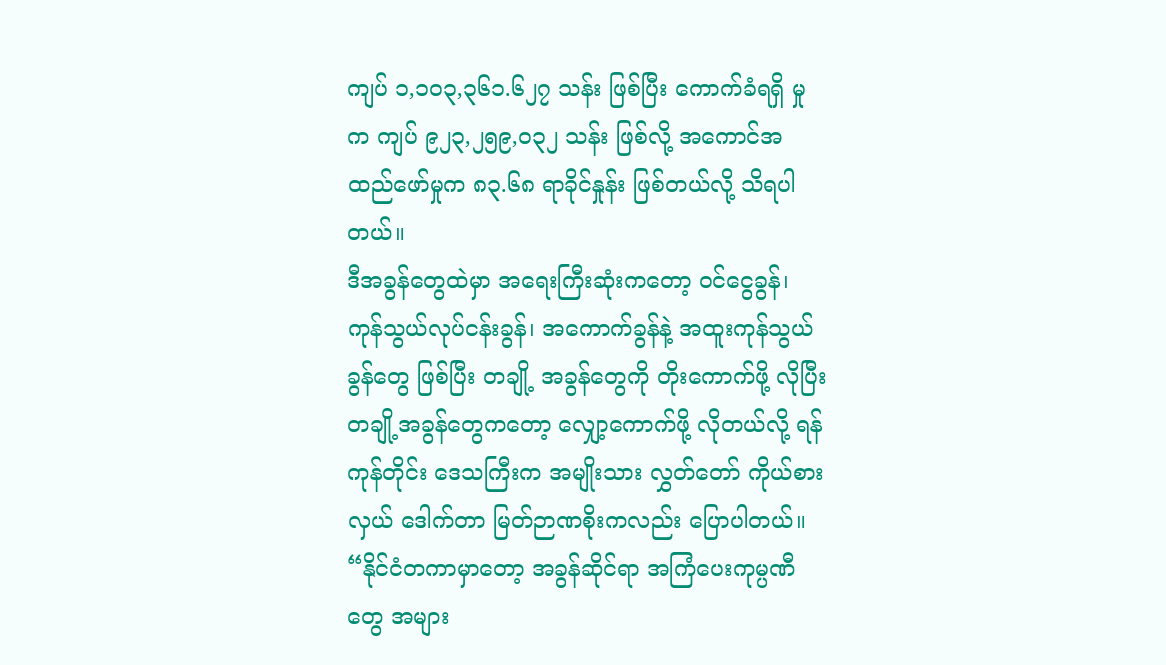ကျပ် ၁,၁၀၃,၃၆၁.၆၂၇ သန်း ဖြစ်ပြီး ကောက်ခံရရှိ မှုက ကျပ် ၉၂၃,၂၅၉,၀၃၂ သန်း ဖြစ်လို့ အကောင်အထည်ဖော်မှုက ၈၃.၆၈ ရာခိုင်နှုန်း ဖြစ်တယ်လို့ သိရပါတယ်။
ဒီအခွန်တွေထဲမှာ အရေးကြီးဆုံးကတော့ ဝင်ငွေခွန်၊ ကုန်သွယ်လုပ်ငန်းခွန်၊ အကောက်ခွန်နဲ့ အထူးကုန်သွယ်ခွန်တွေ ဖြစ်ပြီး တချို့ အခွန်တွေကို တိုးကောက်ဖို့ လိုပြီး တချို့အခွန်တွေကတော့ လျှော့ကောက်ဖို့ လိုတယ်လို့ ရန်ကုန်တိုင်း ဒေသကြီးက အမျိုးသား လွှတ်တော် ကိုယ်စားလှယ် ဒေါက်တာ မြတ်ဉာဏစိုးကလည်း ပြောပါတယ်။
“နိုင်ငံတကာမှာတော့ အခွန်ဆိုင်ရာ အကြံပေးကုမ္ပဏီတွေ အများ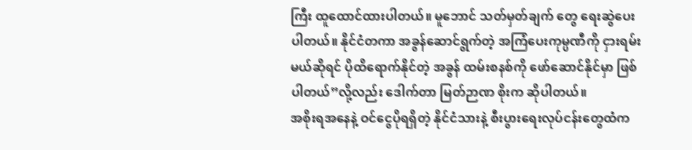ကြီး ထူထောင်ထားပါတယ်။ မူဘောင် သတ်မှတ်ချက် တွေ ရေးဆွဲပေးပါတယ်။ နိုင်ငံတကာ အခွန်ဆောင်ရွက်တဲ့ အကြံပေးကုမ္ပဏီကို ငှားရမ်းမယ်ဆိုရင် ပိုထိရောက်နိုင်တဲ့ အခွန် ထမ်းစနစ်ကို ဖော်ဆောင်နိုင်မှာ ဖြစ်ပါတယ်”လို့လည်း ဒေါက်တာ မြတ်ဉာဏ စိုးက ဆိုပါတယ်။
အစိုးရအနေနဲ့ ဝင်ငွေပိုရရှိတဲ့ နိုင်ငံသားနဲ့ စီးပွားရေးလုပ်ငန်းတွေထံက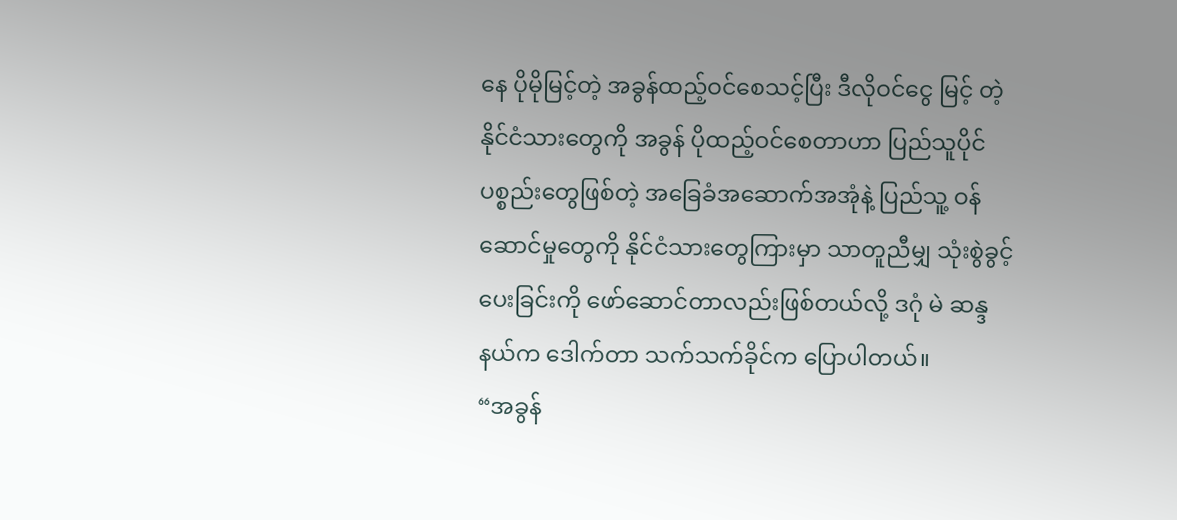နေ ပိုမိုမြင့်တဲ့ အခွန်ထည့်ဝင်စေသင့်ပြီး ဒီလိုဝင်ငွေ မြင့် တဲ့ နိုင်ငံသားတွေကို အခွန် ပိုထည့်ဝင်စေတာဟာ ပြည်သူပိုင်ပစ္စည်းတွေဖြစ်တဲ့ အခြေခံအဆောက်အအုံနဲ့ ပြည်သူ့ ဝန်ဆောင်မှုတွေကို နိုင်ငံသားတွေကြားမှာ သာတူညီမျှ သုံးစွဲခွင့်ပေးခြင်းကို ဖော်ဆောင်တာလည်းဖြစ်တယ်လို့ ဒဂုံ မဲ ဆန္ဒနယ်က ဒေါက်တာ သက်သက်ခိုင်က ပြောပါတယ်။
“အခွန်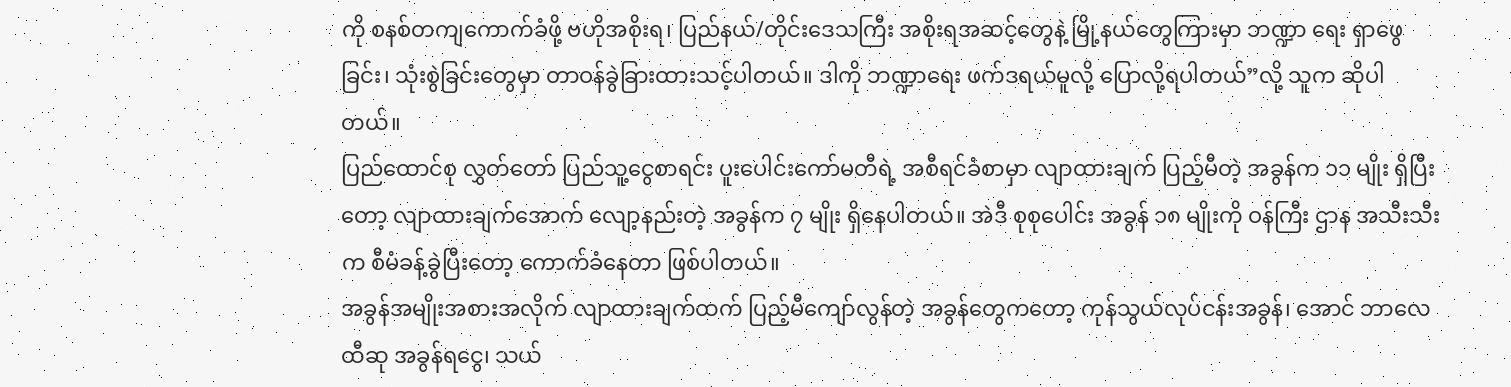ကို စနစ်တကျကောက်ခံဖို့ ဗဟိုအစိုးရ၊ ပြည်နယ်/တိုင်းဒေသကြီး အစိုးရအဆင့်တွေနဲ့ မြို့နယ်တွေကြားမှာ ဘဏ္ဍာ ရေး ရှာဖွေခြင်း၊ သုံးစွဲခြင်းတွေမှာ တာဝန်ခွဲခြားထားသင့်ပါတယ်။ ဒါကို ဘဏ္ဍာရေး ဖက်ဒရယ်မူလို့ ပြောလို့ရပါတယ်”လို့ သူက ဆိုပါတယ်။
ပြည်ထောင်စု လွှတ်တော် ပြည်သူ့ငွေစာရင်း ပူးပေါင်းကော်မတီရဲ့ အစီရင်ခံစာမှာ လျာထားချက် ပြည့်မီတဲ့ အခွန်က ၁၁ မျိုး ရှိပြီးတော့ လျာထားချက်အောက် လျော့နည်းတဲ့ အခွန်က ၇ မျိုး ရှိနေပါတယ်။ အဲဒီ စုစုပေါင်း အခွန် ၁၈ မျိုးကို ဝန်ကြီး ဌာန အသီးသီးက စီမံခန့်ခွဲပြီးတော့ ကောက်ခံနေတာ ဖြစ်ပါတယ်။
အခွန်အမျိုးအစားအလိုက် လျာထားချက်ထက် ပြည့်မီကျော်လွန်တဲ့ အခွန်တွေကတော့ ကုန်သွယ်လုပ်ငန်းအခွန်၊ အောင် ဘာလေထီဆု အခွန်ရငွေ၊ သယ်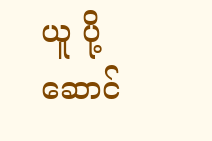ယူ ပို့ဆောင်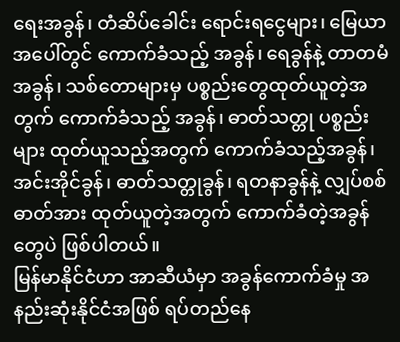ရေးအခွန်၊ တံဆိပ်ခေါင်း ရောင်းရငွေများ၊ မြေယာအပေါ်တွင် ကောက်ခံသည့် အခွန်၊ ရေခွန်နဲ့ တာတမံအခွန်၊ သစ်တောများမှ ပစ္စည်းတွေထုတ်ယူတဲ့အတွက် ကောက်ခံသည့် အခွန်၊ ဓာတ်သတ္တု ပစ္စည်း များ ထုတ်ယူသည့်အတွက် ကောက်ခံသည့်အခွန်၊ အင်းအိုင်ခွန်၊ ဓာတ်သတ္တုခွန်၊ ရတနာခွန်နဲ့ လျှပ်စစ်ဓာတ်အား ထုတ်ယူတဲ့အတွက် ကောက်ခံတဲ့အခွန်တွေပဲ ဖြစ်ပါတယ်။
မြန်မာနိုင်ငံဟာ အာဆီယံမှာ အခွန်ကောက်ခံမှု အနည်းဆုံးနိုင်ငံအဖြစ် ရပ်တည်နေ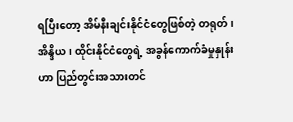ရပြီးတော့ အိမ်နီးချင်းနိုင်ငံတွေဖြစ်တဲ့ တရုတ်၊ အိန္ဒိယ၊ ထိုင်းနိုင်ငံတွေရဲ့ အခွန်ကောက်ခံမှုနှုန်းဟာ ပြည်တွင်းအသားတင်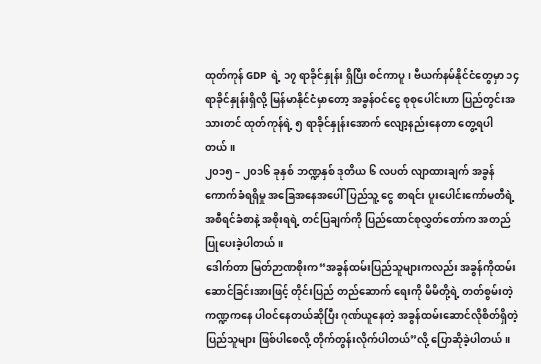ထုတ်ကုန် GDP ရဲ့ ၁၇ ရာခိုင်နှုန်း ရှိပြီး စင်ကာပူ၊ ဗီယက်နမ်နိုင်ငံတွေမှာ ၁၄ ရာခိုင်နှုန်းရှိလို့ မြန်မာနိုင်ငံမှာတော့ အခွန်ဝင်ငွေ စုစုပေါင်းဟာ ပြည်တွင်းအသားတင် ထုတ်ကုန်ရဲ့ ၅ ရာခိုင်နှုန်းအောက် လျော့နည်းနေတာ တွေ့ရပါတယ်။
၂၀၁၅ – ၂၀၁၆ ခုနှစ် ဘဏ္ဍနှစ် ဒုတိယ ၆ လပတ် လျာထားချက် အခွန်ကောက်ခံရရှိမှု အခြေအနေအပေါ် ပြည်သူ့ ငွေ စာရင်း ပူးပေါင်းကော်မတီရဲ့ အစီရင်ခံစာနဲ့ အစိုးရရဲ့ တင်ပြချက်ကို ပြည်ထောင်စုလွှတ်တော်က အတည်ပြုပေးခဲ့ပါတယ်။
ဒေါက်တာ မြတ်ဉာဏစိုးက“အခွန်ထမ်းပြည်သူများကလည်း အခွန်ကိုထမ်းဆောင်ခြင်းအားဖြင့် တိုင်းပြည် တည်ဆောက် ရေးကို မိမိတို့ရဲ့ တတ်စွမ်းတဲ့ ကဏ္ဍကနေ ပါဝင်နေတယ်ဆိုပြီး ဂုဏ်ယူနေတဲ့ အခွန်ထမ်းဆောင်လိုစိတ်ရှိတဲ့ ပြည်သူများ ဖြစ်ပါစေလို့ တိုက်တွန်းလိုက်ပါတယ်”လို့ ပြောဆိုခဲ့ပါတယ်။